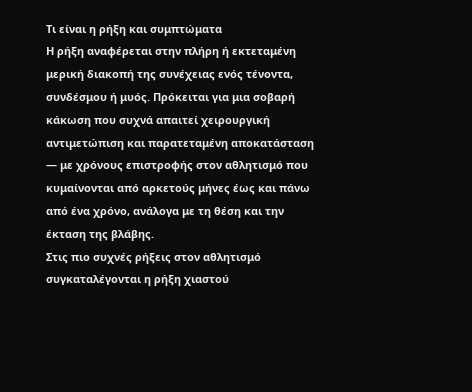Τι είναι η ρήξη και συμπτώματα
Η ρήξη αναφέρεται στην πλήρη ή εκτεταμένη μερική διακοπή της συνέχειας ενός τένοντα, συνδέσμου ή μυός. Πρόκειται για μια σοβαρή κάκωση που συχνά απαιτεί χειρουργική αντιμετώπιση και παρατεταμένη αποκατάσταση — με χρόνους επιστροφής στον αθλητισμό που κυμαίνονται από αρκετούς μήνες έως και πάνω από ένα χρόνο, ανάλογα με τη θέση και την έκταση της βλάβης.
Στις πιο συχνές ρήξεις στον αθλητισμό συγκαταλέγονται η ρήξη χιαστού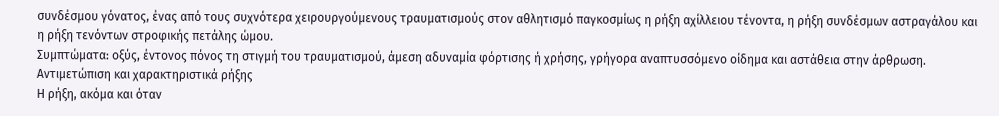συνδέσμου γόνατος, ένας από τους συχνότερα χειρουργούμενους τραυματισμούς στον αθλητισμό παγκοσμίως η ρήξη αχίλλειου τένοντα, η ρήξη συνδέσμων αστραγάλου και η ρήξη τενόντων στροφικής πετάλης ώμου.
Συμπτώματα: οξύς, έντονος πόνος τη στιγμή του τραυματισμού, άμεση αδυναμία φόρτισης ή χρήσης, γρήγορα αναπτυσσόμενο οίδημα και αστάθεια στην άρθρωση.
Αντιμετώπιση και χαρακτηριστικά ρήξης
Η ρήξη, ακόμα και όταν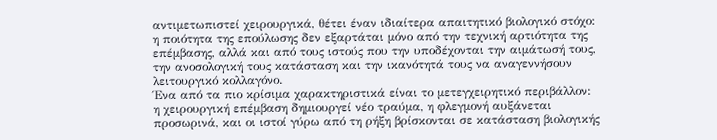αντιμετωπιστεί χειρουργικά, θέτει έναν ιδιαίτερα απαιτητικό βιολογικό στόχο: η ποιότητα της επούλωσης δεν εξαρτάται μόνο από την τεχνική αρτιότητα της επέμβασης, αλλά και από τους ιστούς που την υποδέχονται την αιμάτωσή τους, την ανοσολογική τους κατάσταση και την ικανότητά τους να αναγεννήσουν λειτουργικό κολλαγόνο.
Ένα από τα πιο κρίσιμα χαρακτηριστικά είναι το μετεγχειρητικό περιβάλλον: η χειρουργική επέμβαση δημιουργεί νέο τραύμα, η φλεγμονή αυξάνεται προσωρινά, και οι ιστοί γύρω από τη ρήξη βρίσκονται σε κατάσταση βιολογικής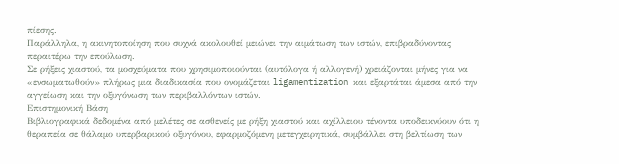πίεσης.
Παράλληλα, η ακινητοποίηση που συχνά ακολουθεί μειώνει την αιμάτωση των ιστών, επιβραδύνοντας περαιτέρω την επούλωση.
Σε ρήξεις χιαστού, τα μοσχεύματα που χρησιμοποιούνται (αυτόλογα ή αλλογενή) χρειάζονται μήνες για να «ενσωματωθούν» πλήρως μια διαδικασία που ονομάζεται ligamentization και εξαρτάται άμεσα από την αγγείωση και την οξυγόνωση των περιβαλλόντων ιστών.
Επιστημονική Βάση
Βιβλιογραφικά δεδομένα από μελέτες σε ασθενείς με ρήξη χιαστού και αχίλλειου τένοντα υποδεικνύουν ότι η θεραπεία σε θάλαμο υπερβαρικού οξυγόνου, εφαρμοζόμενη μετεγχειρητικά, συμβάλλει στη βελτίωση των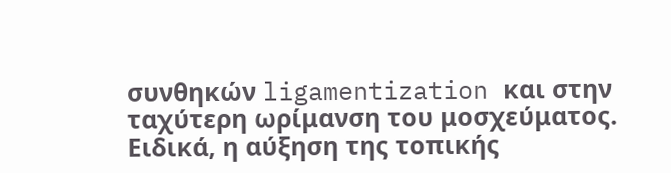συνθηκών ligamentization και στην ταχύτερη ωρίμανση του μοσχεύματος.
Ειδικά, η αύξηση της τοπικής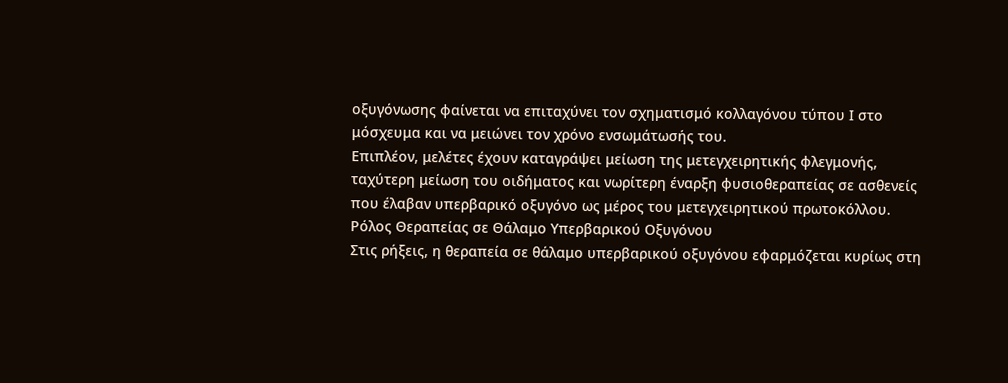οξυγόνωσης φαίνεται να επιταχύνει τον σχηματισμό κολλαγόνου τύπου Ι στο μόσχευμα και να μειώνει τον χρόνο ενσωμάτωσής του.
Επιπλέον, μελέτες έχουν καταγράψει μείωση της μετεγχειρητικής φλεγμονής, ταχύτερη μείωση του οιδήματος και νωρίτερη έναρξη φυσιοθεραπείας σε ασθενείς που έλαβαν υπερβαρικό οξυγόνο ως μέρος του μετεγχειρητικού πρωτοκόλλου.
Ρόλος Θεραπείας σε Θάλαμο Υπερβαρικού Οξυγόνου
Στις ρήξεις, η θεραπεία σε θάλαμο υπερβαρικού οξυγόνου εφαρμόζεται κυρίως στη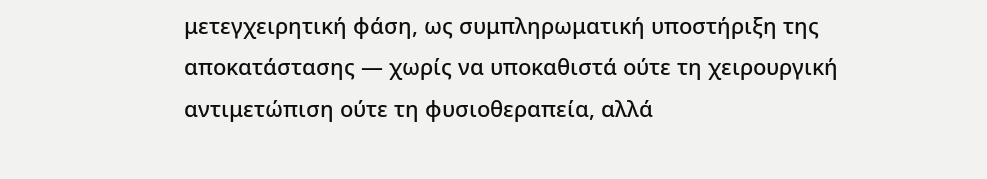μετεγχειρητική φάση, ως συμπληρωματική υποστήριξη της αποκατάστασης — χωρίς να υποκαθιστά ούτε τη χειρουργική αντιμετώπιση ούτε τη φυσιοθεραπεία, αλλά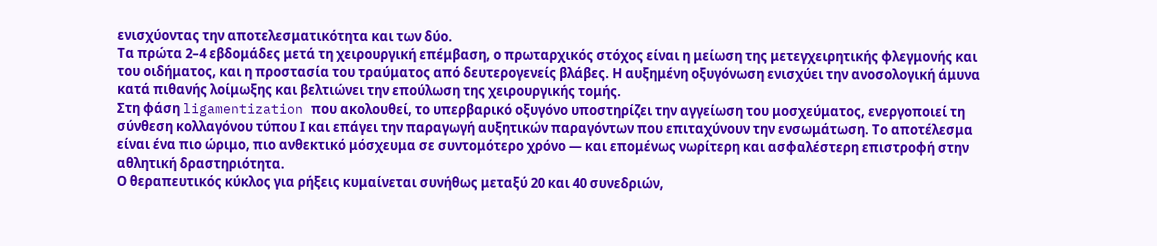ενισχύοντας την αποτελεσματικότητα και των δύο.
Τα πρώτα 2–4 εβδομάδες μετά τη χειρουργική επέμβαση, ο πρωταρχικός στόχος είναι η μείωση της μετεγχειρητικής φλεγμονής και του οιδήματος, και η προστασία του τραύματος από δευτερογενείς βλάβες. Η αυξημένη οξυγόνωση ενισχύει την ανοσολογική άμυνα κατά πιθανής λοίμωξης και βελτιώνει την επούλωση της χειρουργικής τομής.
Στη φάση ligamentization που ακολουθεί, το υπερβαρικό οξυγόνο υποστηρίζει την αγγείωση του μοσχεύματος, ενεργοποιεί τη σύνθεση κολλαγόνου τύπου Ι και επάγει την παραγωγή αυξητικών παραγόντων που επιταχύνουν την ενσωμάτωση. Το αποτέλεσμα είναι ένα πιο ώριμο, πιο ανθεκτικό μόσχευμα σε συντομότερο χρόνο — και επομένως νωρίτερη και ασφαλέστερη επιστροφή στην αθλητική δραστηριότητα.
Ο θεραπευτικός κύκλος για ρήξεις κυμαίνεται συνήθως μεταξύ 20 και 40 συνεδριών,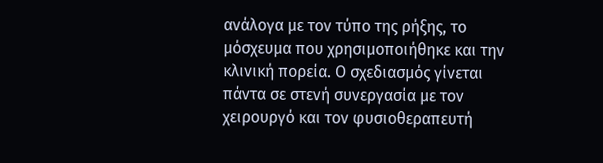ανάλογα με τον τύπο της ρήξης, το μόσχευμα που χρησιμοποιήθηκε και την κλινική πορεία. Ο σχεδιασμός γίνεται πάντα σε στενή συνεργασία με τον χειρουργό και τον φυσιοθεραπευτή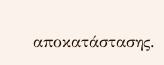αποκατάστασης.